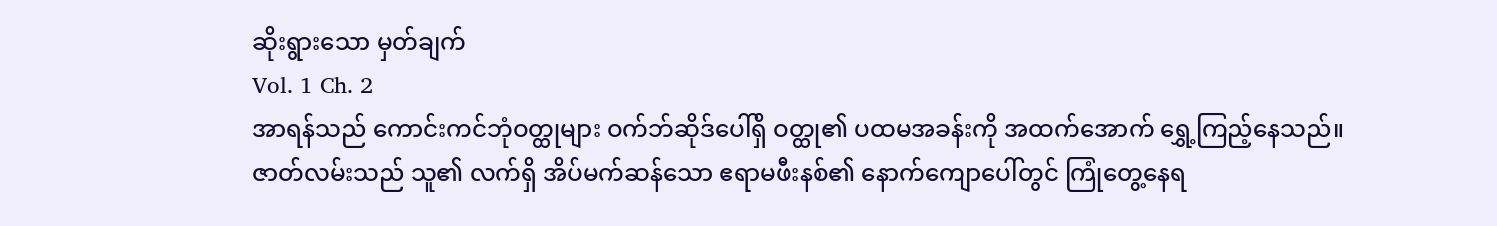ဆိုးရွားသော မှတ်ချက်
Vol. 1 Ch. 2
အာရန်သည် ကောင်းကင်ဘုံဝတ္ထုများ ဝက်ဘ်ဆိုဒ်ပေါ်ရှိ ဝတ္ထု၏ ပထမအခန်းကို အထက်အောက် ရွှေ့ကြည့်နေသည်။
ဇာတ်လမ်းသည် သူ၏ လက်ရှိ အိပ်မက်ဆန်သော ဧရာမဖီးနစ်၏ နောက်ကျောပေါ်တွင် ကြုံတွေ့နေရ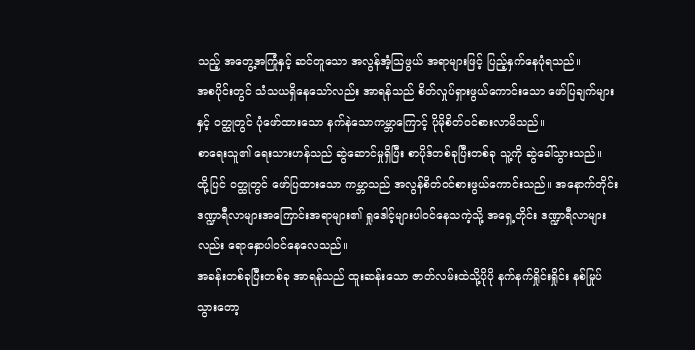သည့် အတွေ့အကြုံနှင့် ဆင်တူသော အလွန်အံ့သြဖွယ် အရာများဖြင့် ပြည့်နှက်နေပုံရသည်။
အစပိုင်းတွင် သံသယရှိနေသော်လည်း အာရန်သည် စိတ်လှုပ်ရှားဖွယ်ကောင်းသော ဖော်ပြချက်များနှင့် ဝတ္ထုတွင် ပုံဖော်ထားသော နက်နဲသောကမ္ဘာကြောင့် ပိုမိုစိတ်ဝင်စားလာမိသည်။
စာရေးသူ၏ ရေးသားဟန်သည် ဆွဲဆောင်မှုရှိပြီး စာပိုဒ်တစ်ခုပြီးတစ်ခု သူ့ကို ဆွဲခေါ်သွားသည်။
ထို့ပြင် ဝတ္ထုတွင် ဖော်ပြထားသော ကမ္ဘာသည် အလွန်စိတ်ဝင်စားဖွယ်ကောင်းသည်။ အနောက်တိုင်း ဒဏ္ဍာရီလာများအကြောင်းအရာများ၏ ရှုဒေါင့်များပါဝင်နေသကဲ့သို့ အရှေ့တိုင်း ဒဏ္ဍာရီလာများလည်း ရောနှောပါဝင်နေလေသည်။
အခန်းတစ်ခုပြီးတစ်ခု အာရန်သည် ထူးဆန်းသော ဇာတ်လမ်းထဲသို့ပိုပို နက်နက်ရှိုင်းရှိုင်း နစ်မြုပ်သွားတော့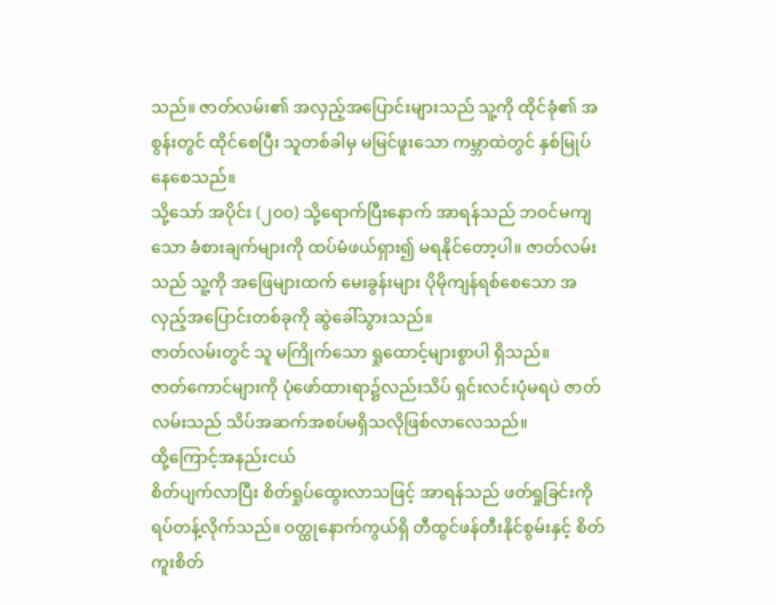သည်။ ဇာတ်လမ်း၏ အလှည့်အပြောင်းများသည် သူ့ကို ထိုင်ခုံ၏ အစွန်းတွင် ထိုင်စေပြီး သူတစ်ခါမှ မမြင်ဖူးသော ကမ္ဘာထဲတွင် နှစ်မြုပ်နေစေသည်။
သို့သော် အပိုင်း (၂၀၀) သို့ရောက်ပြီးနောက် အာရန်သည် ဘဝင်မကျသော ခံစားချက်များကို ထပ်မံဖယ်ရှား၍ မရနိုင်တော့ပါ။ ဇာတ်လမ်းသည် သူ့ကို အဖြေများထက် မေးခွန်းများ ပိုမိုကျန်ရစ်စေသော အလှည့်အပြောင်းတစ်ခုကို ဆွဲခေါ်သွားသည်။
ဇာတ်လမ်းတွင် သူ မကြိုက်သော ရှုထောင့်များစွာပါ ရှိသည်။
ဇာတ်ကောင်များကို ပုံဖော်ထားရာ၌လည်းသိပ် ရှင်းလင်းပုံမရပဲ ဇာတ်လမ်းသည် သိပ်အဆက်အစပ်မရှိသလိုဖြစ်လာလေသည်။
ထို့ကြောင့်အနည်းငယ်
စိတ်ပျက်လာပြီး စိတ်ရှုပ်ထွေးလာသဖြင့် အာရန်သည် ဖတ်ရှုခြင်းကို ရပ်တန့်လိုက်သည်။ ဝတ္ထုနောက်ကွယ်ရှိ တီထွင်ဖန်တီးနိုင်စွမ်းနှင့် စိတ်ကူးစိတ်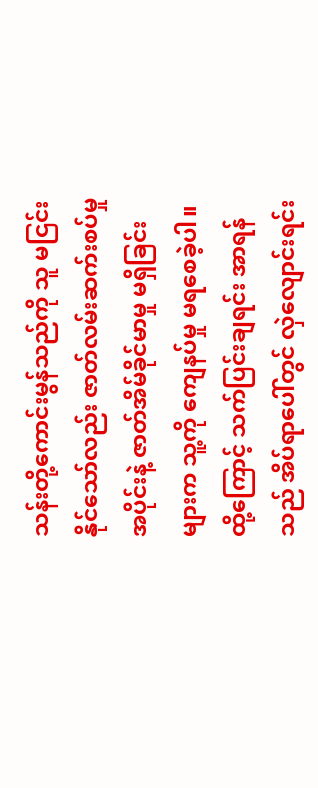သန်းတို့ကောင်းမွန်သည်ကို သူ မငြင်းနိုင်သော်လည်း ဇာတ်လမ်းဆက်းစပ်မှုအပိုင်းနဲ့ ဇာတ်အိမ်ခိုင်မာမှု မရှိခြင်းများက သူ့ကို ကျေနပ်မှု မရစေခဲ့ပါ။
ထို့ကြောင့် သက်ပြင်းချရင်း အာရန်သည် အိပ်ရာပေါ်တွင် လှဲလျောင်းရင်း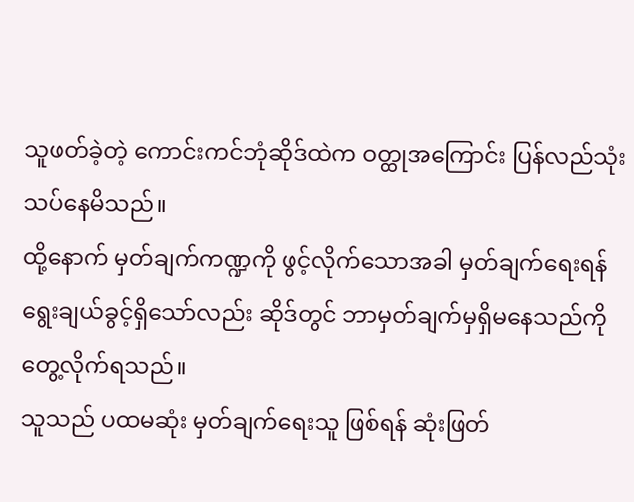သူဖတ်ခဲ့တဲ့ ကောင်းကင်ဘုံဆိုဒ်ထဲက ဝတ္ထုအကြောင်း ပြန်လည်သုံးသပ်နေမိသည်။
ထို့နောက် မှတ်ချက်ကဏ္ဍကို ဖွင့်လိုက်သောအခါ မှတ်ချက်ရေးရန် ရွေးချယ်ခွင့်ရှိသော်လည်း ဆိုဒ်တွင် ဘာမှတ်ချက်မှရှိမနေသည်ကို တွေ့လိုက်ရသည်။
သူသည် ပထမဆုံး မှတ်ချက်ရေးသူ ဖြစ်ရန် ဆုံးဖြတ်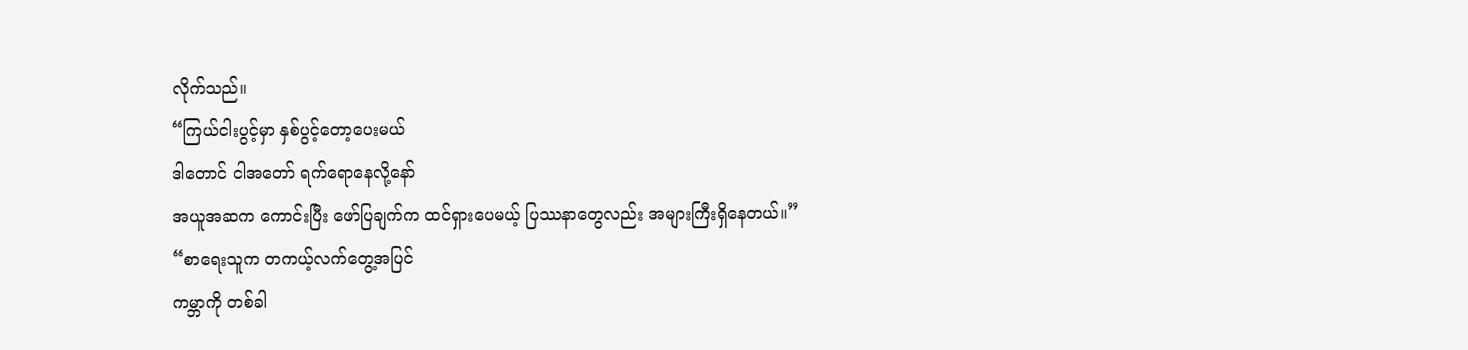လိုက်သည်။
“ကြယ်ငါးပွင့်မှာ နှစ်ပွင့်တော့ပေးမယ်
ဒါတောင် ငါအတော် ရက်ရောနေလို့နော်
အယူအဆက ကောင်းပြီး ဖော်ပြချက်က ထင်ရှားပေမယ့် ပြဿနာတွေလည်း အများကြီးရှိနေတယ်။”
“စာရေးသူက တကယ့်လက်တွေ့အပြင်
ကမ္ဘာကို တစ်ခါ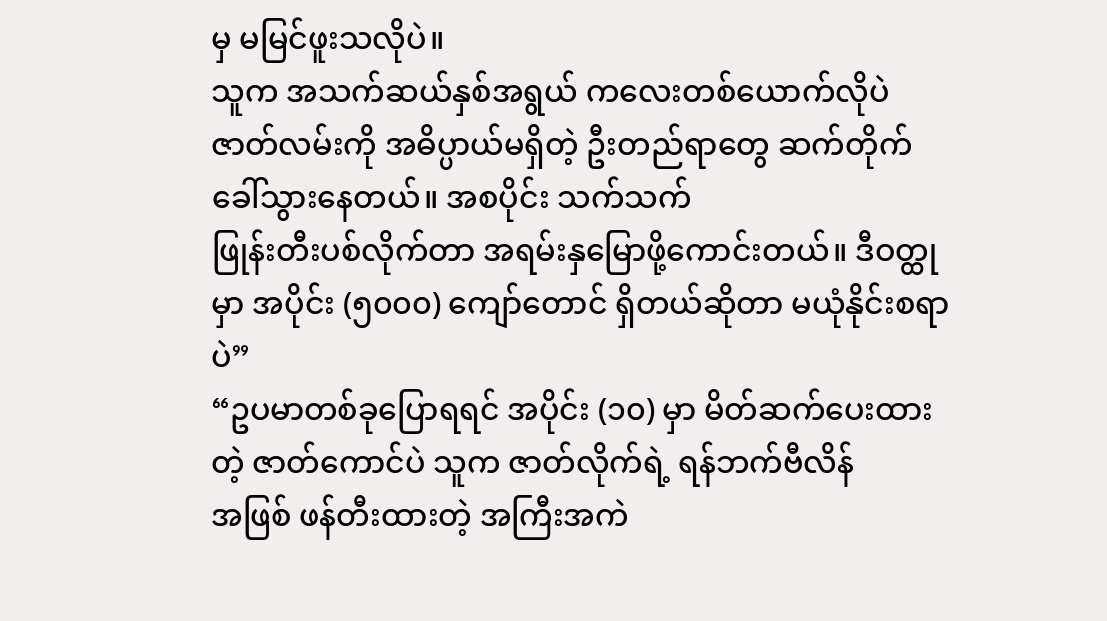မှ မမြင်ဖူးသလိုပဲ။
သူက အသက်ဆယ်နှစ်အရွယ် ကလေးတစ်ယောက်လိုပဲ ဇာတ်လမ်းကို အဓိပ္ပာယ်မရှိတဲ့ ဦးတည်ရာတွေ ဆက်တိုက် ခေါ်သွားနေတယ်။ အစပိုင်း သက်သက်
ဖြုန်းတီးပစ်လိုက်တာ အရမ်းနှမြောဖို့ကောင်းတယ်။ ဒီဝတ္ထုမှာ အပိုင်း (၅၀၀၀) ကျော်တောင် ရှိတယ်ဆိုတာ မယုံနိုင်းစရာပဲ”
“ဥပမာတစ်ခုပြောရရင် အပိုင်း (၁၀) မှာ မိတ်ဆက်ပေးထားတဲ့ ဇာတ်ကောင်ပဲ သူက ဇာတ်လိုက်ရဲ့ ရန်ဘက်ဗီလိန်
အဖြစ် ဖန်တီးထားတဲ့ အကြီးအကဲ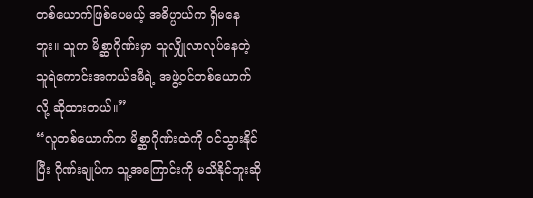တစ်ယောက်ဖြစ်ပေမယ့် အဓိပ္ပာယ်က ရှိမနေဘူး။ သူက မိစ္ဆာဂိုဏ်းမှာ သူလျှိုလာလုပ်နေတဲ့ သူရဲကောင်းအကယ်ဒမီရဲ့ အဖွဲ့ဝင်တစ်ယောက်လို့ ဆိုထားတယ်။”
“လူတစ်ယောက်က မိစ္ဆာဂိုဏ်းထဲကို ဝင်သွားနိုင်ပြီး ဂိုဏ်းချုပ်က သူ့အကြောင်းကို မသိနိုင်ဘူးဆို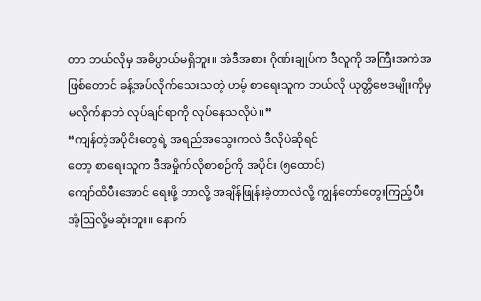တာ ဘယ်လိုမှ အဓိပ္ပာယ်မရှိဘူး။ အဲဒီအစား ဂိုဏ်းချုပ်က ဒီလူကို အကြီးအကဲအဖြစ်တောင် ခန့်အပ်လိုက်သေးသတဲ့ ဟမ့် စာရေးသူက ဘယ်လို ယုတ္တိဗေဒမျိုးကိုမှ မလိုက်နာဘဲ လုပ်ချင်ရာကို လုပ်နေသလိုပဲ။”
“ကျန်တဲ့အပိုငိးတွေရဲ့ အရည်အသွေးကလဲ ဒီလိုပဲဆိုရင်
တော့ စာရေးသူက ဒီအမှိုက်လိုစာစဉ်ကို အပိုင်း (၅ထောင်)
ကျော်ထိပီးအောင် ရေးဖို့ ဘာလို့ အချိန်ဖြုန်းခဲ့တာလဲလို့ ကျွန်တော်တွေးကြည့်ပီးအံ့ဩလို့မဆုံးဘူး။ နောက်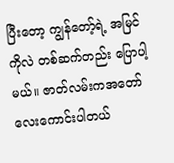ပြီးတော့ ကျွန်တော့်ရဲ့ အမြင်ကိုလဲ တစ်ဆက်တည်း ပြောပါ့မယ်။ ဇာတ်လမ်းကအတော်လေးကောင်းပါတယ်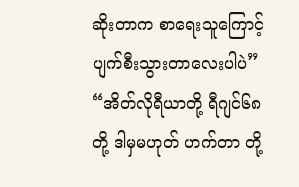ဆိုးတာက စာရေးသူကြောင့် ပျက်စီးသွားတာလေးပါပဲ”
“အိတ်လိုရီယာတို့ ရီဂျင်၆၈ တို့ ဒါမှမဟုတ် ဟက်တာ တို့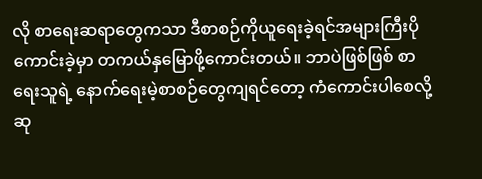လို စာရေးဆရာတွေကသာ ဒီစာစဉ်ကိုယူရေးခဲ့ရင်အများကြီးပိုကောင်းခဲ့မှာ တကယ်နှမြောဖို့ကောင်းတယ်။ ဘာပဲဖြစ်ဖြစ် စာရေးသူရဲ့ နောက်ရေးမဲ့စာစဉ်တွေကျရင်တော့ ကံကောင်းပါစေလို့ ဆု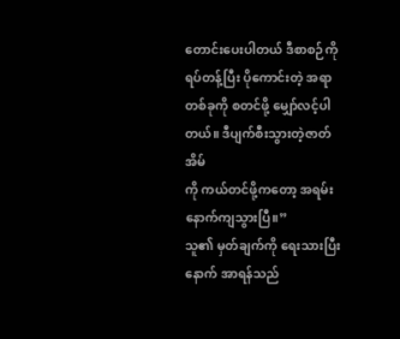တောင်းပေးပါတယ် ဒီစာစဉ်ကို ရပ်တန့်ပြီး ပိုကောင်းတဲ့ အရာတစ်ခုကို စတင်ဖို့ မျှော်လင့်ပါတယ်။ ဒီပျက်စီးသွားတဲ့ဇာတ်အိမ်
ကို ကယ်တင်ဖို့ကတော့ အရမ်းနောက်ကျသွားပြီ။”
သူ၏ မှတ်ချက်ကို ရေးသားပြီးနောက် အာရန်သည်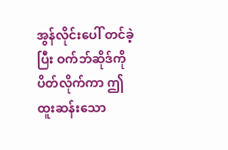အွန်လိုင်းပေါ် တင်ခဲ့ပြီး ဝက်ဘ်ဆိုဒ်ကို ပိတ်လိုက်ကာ ဤထူးဆန်းသော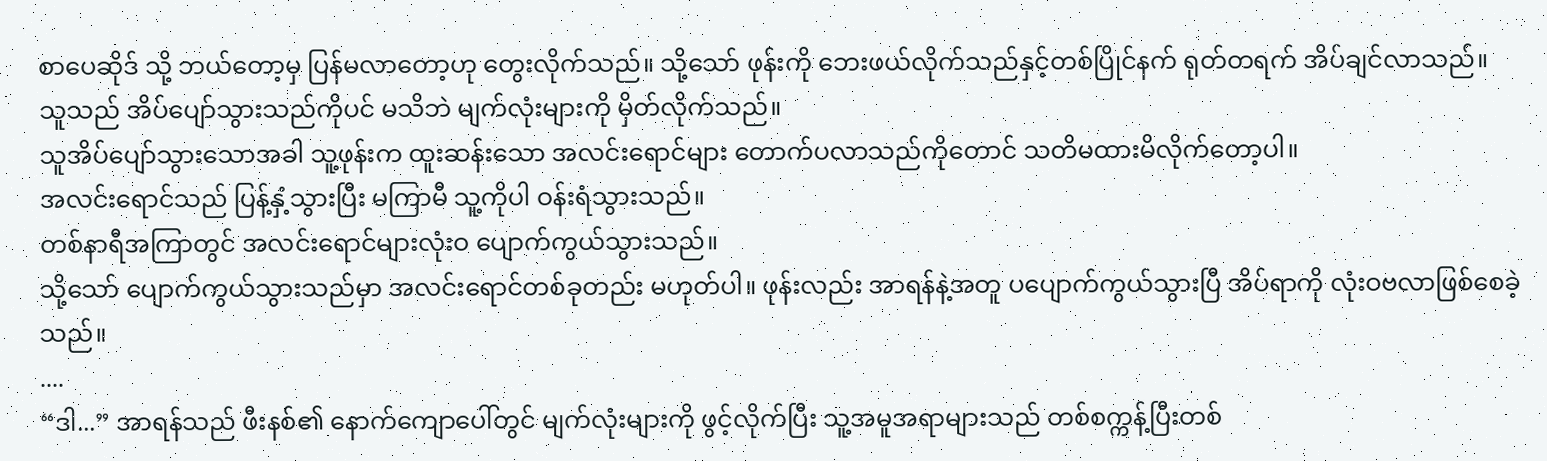စာပေဆိုဒ် သို့ ဘယ်တော့မှ ပြန်မလာတော့ဟု တွေးလိုက်သည်။ သို့သော် ဖုန်းကို ဘေးဖယ်လိုက်သည်နှင့်တစ်ပြိုင်နက် ရုတ်တရက် အိပ်ချင်လာသည်။
သူသည် အိပ်ပျော်သွားသည်ကိုပင် မသိဘဲ မျက်လုံးများကို မှိတ်လိုက်သည်။
သူအိပ်ပျော်သွားသောအခါ သူ့ဖုန်းက ထူးဆန်းသော အလင်းရောင်များ တောက်ပလာသည်ကိုတောင် သတိမထားမိလိုက်တော့ပါ။
အလင်းရောင်သည် ပြန့်နှံ့သွားပြီး မကြာမီ သူ့ကိုပါ ဝန်းရံသွားသည်။
တစ်နာရီအကြာတွင် အလင်းရောင်များလုံးဝ ပျောက်ကွယ်သွားသည်။
သို့သော် ပျောက်ကွယ်သွားသည်မှာ အလင်းရောင်တစ်ခုတည်း မဟုတ်ပါ။ ဖုန်းလည်း အာရန်နဲ့အတူ ပပျောက်ကွယ်သွားပြီ အိပ်ရာကို လုံးဝဗလာဖြစ်စေခဲ့သည်။
....
“ဒါ...” အာရန်သည် ဖီးနစ်၏ နောက်ကျောပေါ်တွင် မျက်လုံးများကို ဖွင့်လိုက်ပြီး သူ့အမူအရာများသည် တစ်စက္ကန့်ပြီးတစ်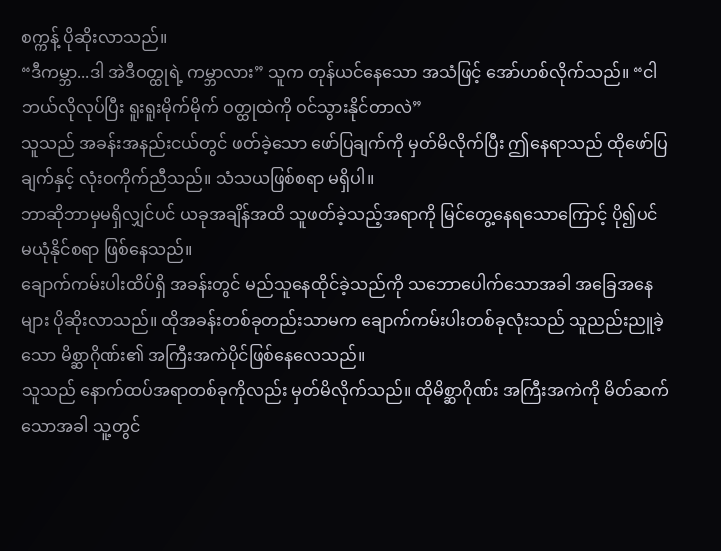စက္ကန့် ပိုဆိုးလာသည်။
“ဒီကမ္ဘာ...ဒါ အဲဒီဝတ္ထုရဲ့ ကမ္ဘာလား” သူက တုန်ယင်နေသော အသံဖြင့် အော်ဟစ်လိုက်သည်။ “ငါ ဘယ်လိုလုပ်ပြီး ရူးရူးမိုက်မိုက် ဝတ္ထုထဲကို ဝင်သွားနိုင်တာလဲ”
သူသည် အခန်းအနည်းငယ်တွင် ဖတ်ခဲ့သော ဖော်ပြချက်ကို မှတ်မိလိုက်ပြီး ဤနေရာသည် ထိုဖော်ပြချက်နှင့် လုံးဝကိုက်ညီသည်။ သံသယဖြစ်စရာ မရှိပါ။
ဘာဆိုဘာမှမရှိလျှင်ပင် ယခုအချိန်အထိ သူဖတ်ခဲ့သည့်အရာကို မြင်တွေ့နေရသောကြောင့် ပို၍ပင် မယုံနိုင်စရာ ဖြစ်နေသည်။
ချောက်ကမ်းပါးထိပ်ရှိ အခန်းတွင် မည်သူနေထိုင်ခဲ့သည်ကို သဘောပေါက်သောအခါ အခြေအနေများ ပိုဆိုးလာသည်။ ထိုအခန်းတစ်ခုတည်းသာမက ချောက်ကမ်းပါးတစ်ခုလုံးသည် သူညည်းညူခဲ့သော မိစ္ဆာဂိုဏ်း၏ အကြီးအကဲပိုင်ဖြစ်နေလေသည်။
သူသည် နောက်ထပ်အရာတစ်ခုကိုလည်း မှတ်မိလိုက်သည်။ ထိုမိစ္ဆာဂိုဏ်း အကြီးအကဲကို မိတ်ဆက်သောအခါ သူ့တွင်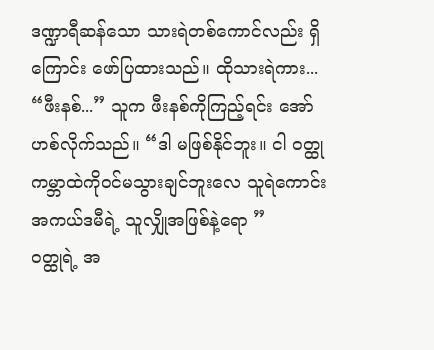ဒဏ္ဍာရီဆန်သော သားရဲတစ်ကောင်လည်း ရှိကြောင်း ဖော်ပြထားသည်။ ထိုသားရဲကား...
“ဖီးနစ်...” သူက ဖီးနစ်ကိုကြည့်ရင်း အော်ဟစ်လိုက်သည်။ “ဒါ မဖြစ်နိုင်ဘူး။ ငါ ဝတ္ထုကမ္ဘာထဲကိုဝင်မသွားချင်ဘူးလေ သူရဲကောင်းအကယ်ဒမီရဲ့ သူလျှိုအဖြစ်နဲ့ရော ”
ဝတ္ထုရဲ့ အ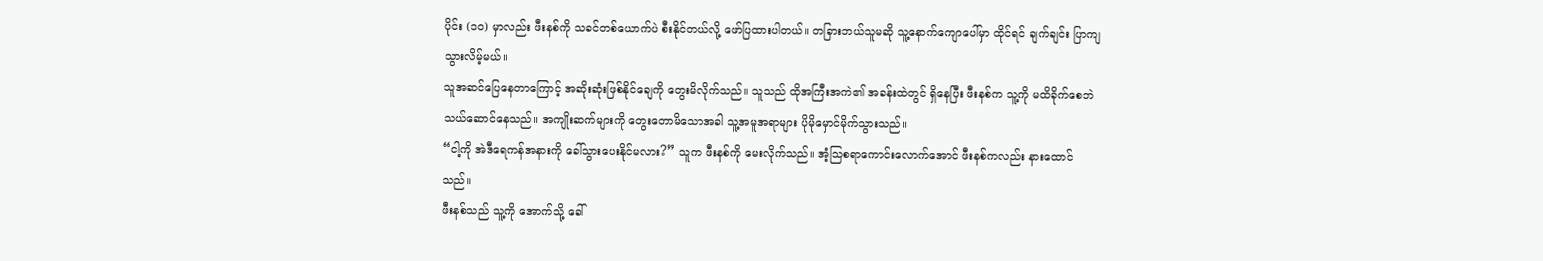ပိုင်း (၁၀) မှာလည်း ဖီးနစ်ကို သခင်တစ်ယောက်ပဲ စီးနိုင်တယ်လို့ ဖော်ပြထားပါတယ်။ တခြားဘယ်သူမဆို သူ့နောက်ကျောပေါ်မှာ ထိုင်ရင် ချက်ချင်း ပြာကျသွားလိမ့်မယ်။
သူအဆင်ပြေနေတာကြောင့် အဆိုးဆုံးဖြစ်နိုင်ချေကို တွေးမိလိုက်သည်။ သူသည် ထိုအကြီးအကဲ၏ အခန်းထဲတွင် ရှိနေပြီး ဖီးနစ်က သူ့ကို မထိခိုက်စေဘဲ သယ်ဆောင်နေသည်။ အကျိုးဆက်များကို တွေးတောမိသောအခါ သူ့အမူအရာများ ပိုမိုမှောင်မိုက်သွားသည်။
“ငါ့ကို အဲဒီရေကန်အနားကို ခေါ်သွားပေးနိုင်မလား?” သူက ဖီးနစ်ကို မေးလိုက်သည်။ အံ့သြစရာကောင်းလောက်အောင် ဖီးနစ်ကလည်း နားထောင်သည်။
ဖီးနစ်သည် သူ့ကို အောက်သို့ ခေါ်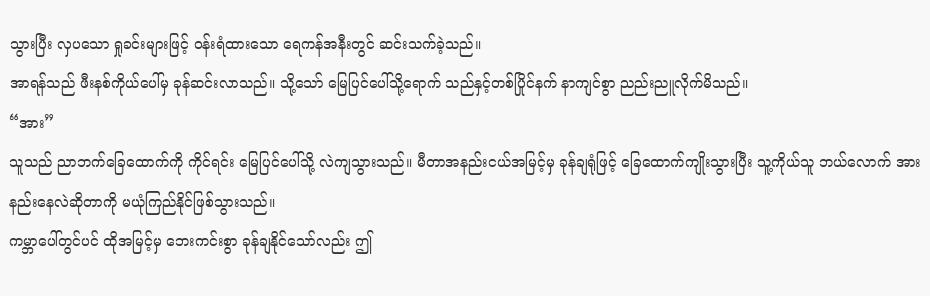သွားပြီး လှပသော ရှုခင်းများဖြင့် ဝန်းရံထားသော ရေကန်အနီးတွင် ဆင်းသက်ခဲ့သည်။
အာရန်သည် ဖီးနစ်ကိုယ်ပေါ်မှ ခုန်ဆင်းလာသည်။ သို့သော် မြေပြင်ပေါ်သို့ရောက် သည်နှင့်တစ်ပြိုင်နက် နာကျင်စွာ ညည်းညူလိုက်မိသည်။
“အား”
သူသည် ညာဘက်ခြေထောက်ကို ကိုင်ရင်း မြေပြင်ပေါ်သို့ လဲကျသွားသည်။ မီတာအနည်းငယ်အမြင့်မှ ခုန်ချရုံဖြင့် ခြေထောက်ကျိုးသွားပြီး သူ့ကိုယ်သူ ဘယ်လောက် အားနည်းနေလဲဆိုတာကို မယုံကြည်နိုင်ဖြစ်သွားသည်။
ကမ္ဘာပေါ်တွင်ပင် ထိုအမြင့်မှ ဘေးကင်းစွာ ခုန်ချနိုင်သော်လည်း ဤ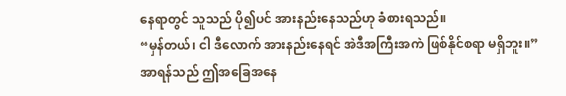နေရာတွင် သူသည် ပို၍ပင် အားနည်းနေသည်ဟု ခံစားရသည်။
“မှန်တယ်၊ ငါ ဒီလောက် အားနည်းနေရင် အဲဒီအကြီးအကဲ ဖြစ်နိုင်စရာ မရှိဘူး။”
အာရန်သည် ဤအခြေအနေ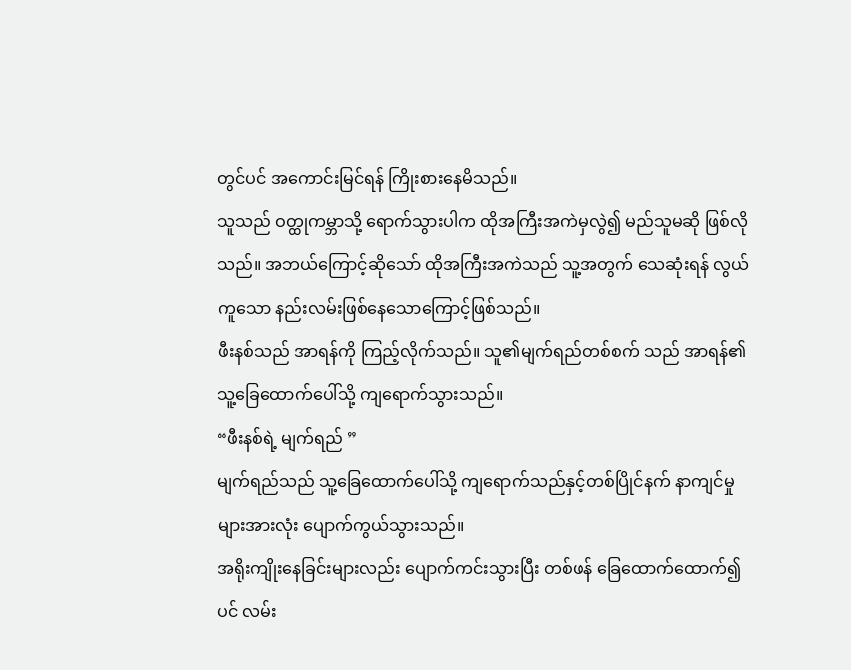တွင်ပင် အကောင်းမြင်ရန် ကြိုးစားနေမိသည်။
သူသည် ဝတ္ထုကမ္ဘာသို့ ရောက်သွားပါက ထိုအကြီးအကဲမှလွဲ၍ မည်သူမဆို ဖြစ်လိုသည်။ အဘယ်ကြောင့်ဆိုသော် ထိုအကြီးအကဲသည် သူ့အတွက် သေဆုံးရန် လွယ်ကူသော နည်းလမ်းဖြစ်နေသောကြောင့်ဖြစ်သည်။
ဖီးနစ်သည် အာရန်ကို ကြည့်လိုက်သည်။ သူ၏မျက်ရည်တစ်စက် သည် အာရန်၏ သူ့ခြေထောက်ပေါ်သို့ ကျရောက်သွားသည်။
“ဖီးနစ်ရဲ့ မျက်ရည် ”
မျက်ရည်သည် သူ့ခြေထောက်ပေါ်သို့ ကျရောက်သည်နှင့်တစ်ပြိုင်နက် နာကျင်မှုများအားလုံး ပျောက်ကွယ်သွားသည်။
အရိုးကျိုးနေခြင်းများလည်း ပျောက်ကင်းသွားပြီး တစ်ဖန် ခြေထောက်ထောက်၍ပင် လမ်း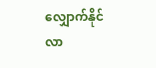လျှောက်နိုင်လာ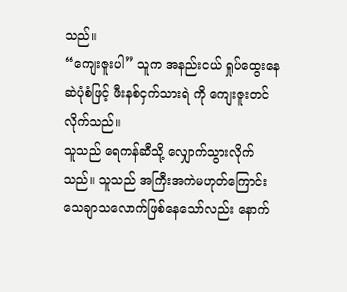သည်။
“ကျေးဇူးပါ” သူက အနည်းငယ် ရှုပ်ထွေးနေဆဲပုံစံဖြင့် ဖီးနစ်ငှက်သားရဲ ကို ကျေးဇူးတင်လိုက်သည်။
သူသည် ရေကန်ဆီသို့ လျှောက်သွားလိုက်သည်။ သူသည် အကြီးအကဲမဟုတ်ကြောင်း သေချာသလောက်ဖြစ်နေသော်လည်း နောက်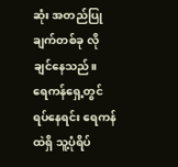ဆုံး အတည်ပြုချက်တစ်ခု လိုချင်နေသည်။
ရေကန်ရှေ့တွင် ရပ်နေရင်း ရေကန်ထဲရှိ သူ့ပုံရိပ်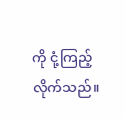ကို ငုံ့ကြည့်လိုက်သည်။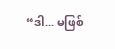“ဒါ... မဖြစ်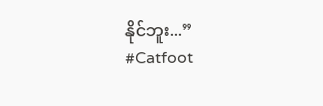နိုင်ဘူး...”
#Catfoot